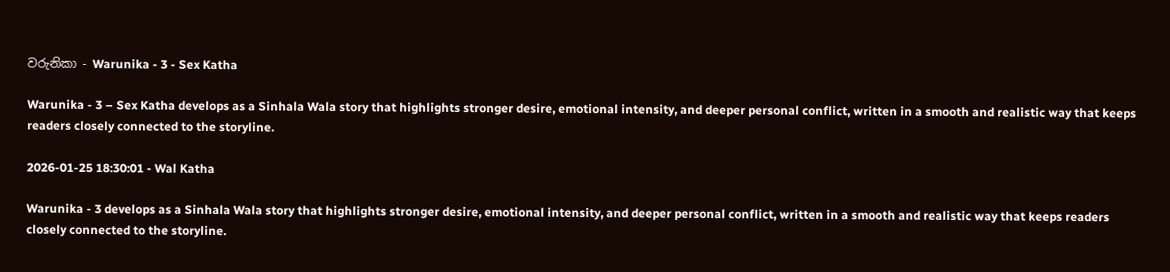වරුනිකා - Warunika - 3 - Sex Katha

Warunika - 3 – Sex Katha develops as a Sinhala Wala story that highlights stronger desire, emotional intensity, and deeper personal conflict, written in a smooth and realistic way that keeps readers closely connected to the storyline.

2026-01-25 18:30:01 - Wal Katha

Warunika - 3 develops as a Sinhala Wala story that highlights stronger desire, emotional intensity, and deeper personal conflict, written in a smooth and realistic way that keeps readers closely connected to the storyline.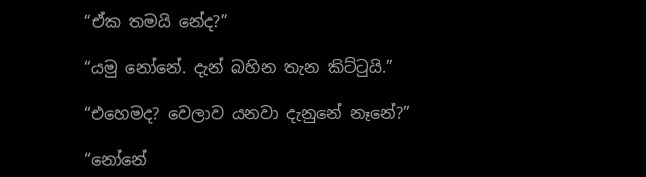“ඒක තමයි නේද?”

“යමු නෝනේ. දැන් බහින තැන කිට්ටුයි.”

“එහෙමද? වෙලාව යනවා දැනුනේ නෑනේ?”

“නෝනේ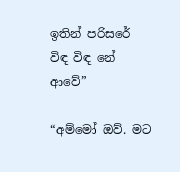ඉතින් පරිසරේ විඳ විඳ නේ ආවේ”

“අම්මෝ ඔව්. මට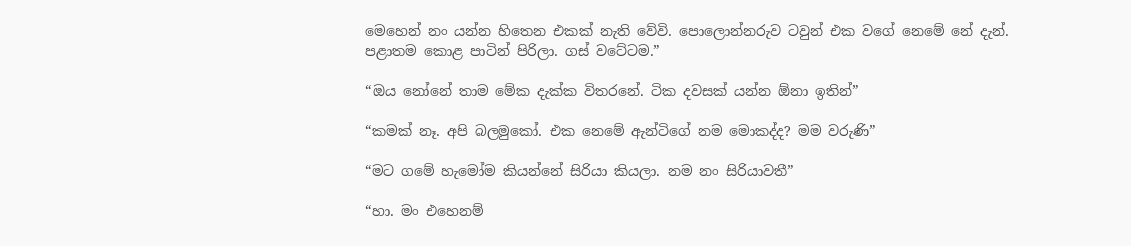මෙහෙන් නං යන්න හිතෙන එකක් නැති වේවි. පොලොන්නරුව ටවුන් එක වගේ නෙමේ නේ දැන්. පළාතම කොළ පාටින් පිරිලා. ගස් වටේටම.”

“ඔය නෝනේ තාම මේක දැක්ක විතරනේ. ටික දවසක් යන්න ඕනා ඉතින්”

“කමක් නෑ. අපි බලමුකෝ. එක නෙමේ ඇන්ටිගේ නම මොකද්ද? මම වරුණි”

“මට ගමේ හැමෝම කියන්නේ සිරියා කියලා. නම නං සිරියාවතී”

“හා. මං එහෙනම්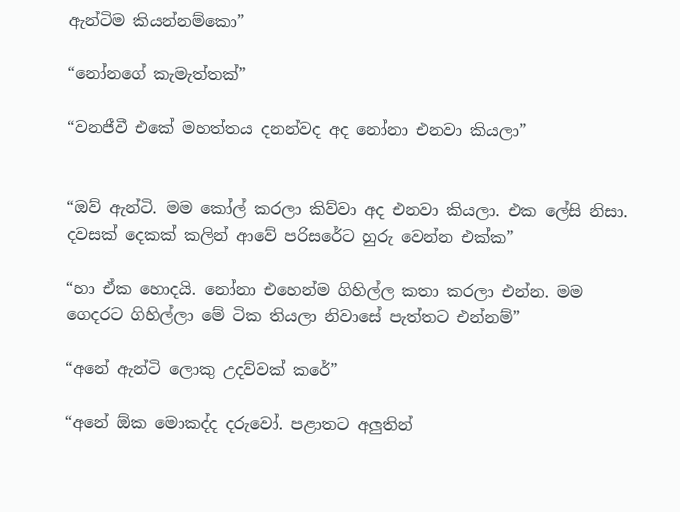ඇන්ටිම කියන්නම්කො”

“නෝනගේ කැමැත්තක්”

“වනජීවී එකේ මහත්තය දනන්වද අද නෝනා එනවා කියලා”


“ඔව් ඇන්ටි. මම කෝල් කරලා කිව්වා අද එනවා කියලා. එක ලේසි නිසා. දවසක් දෙකක් කලින් ආවේ පරිසරේට හුරු වෙන්න එක්ක”

“හා ඒක හොදයි. නෝනා එහෙන්ම ගිහිල්ල කතා කරලා එන්න. මම ගෙදරට ගිහිල්ලා මේ ටික තියලා නිවාසේ පැත්තට එන්නම්”

“අනේ ඇන්ටි ලොකු උදව්වක් කරේ”

“අනේ ඕක මොකද්ද දරුවෝ. පළාතට අලුතින්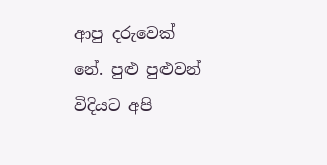ආපු දරුවෙක් නේ. පුළු පුළුවන් විදියට අපි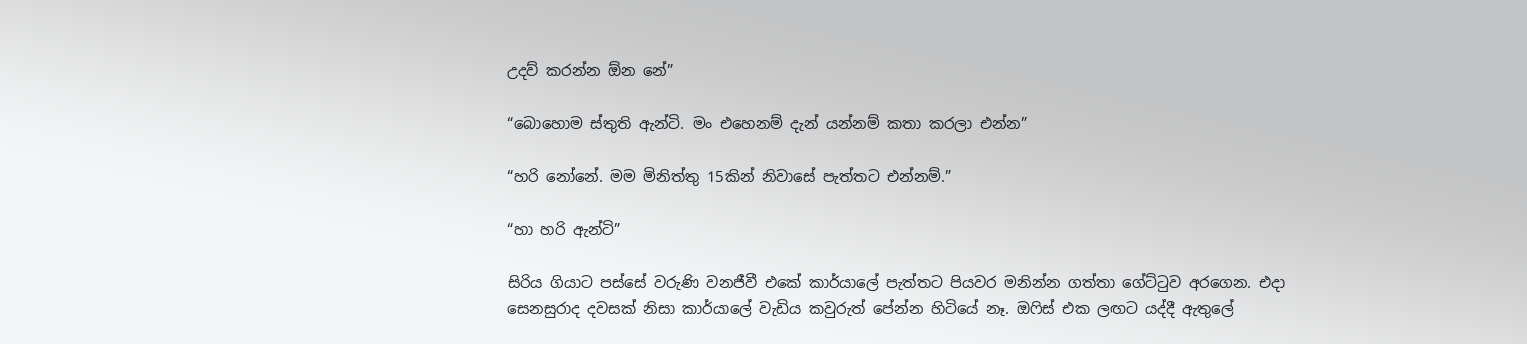උදව් කරන්න ඕන නේ”

“බොහොම ස්තුති ඇන්ටි. මං එහෙනම් දැන් යන්නම් කතා කරලා එන්න”

“හරි නෝනේ. මම මිනිත්තු 15කින් නිවාසේ පැත්තට එන්නම්.”

“හා හරි ඇන්ටි”

සිරිය ගියාට පස්සේ වරුණි වනජීවී එකේ කාර්යාලේ පැත්තට පියවර මනින්න ගත්තා ගේට්ටුව අරගෙන. එදා සෙනසුරාද දවසක් නිසා කාර්යාලේ වැඩිය කවුරුත් පේන්න හිටියේ නෑ. ඔෆිස් එක ලඟට යද්දී ඇතුලේ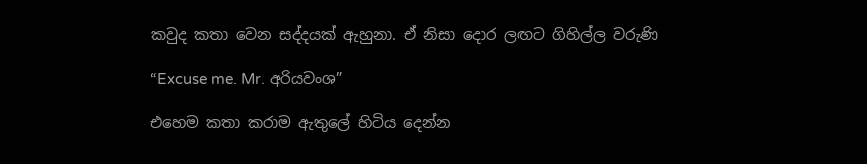කවුද කතා වෙන සද්දයක් ඇහුනා. ඒ නිසා දොර ලඟට ගිහිල්ල වරුණි

“Excuse me. Mr. අරියවංශ”

එහෙම කතා කරාම ඇතුලේ හිටිය දෙන්න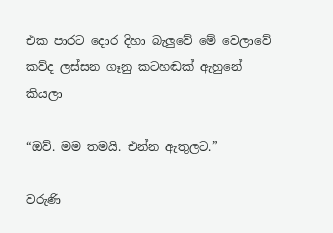එක පාරට දොර දිහා බැලුවේ මේ වෙලාවේ කව්ද ලස්සන ගෑනු කටහඬක් ඇහුනේ කියලා

“ඔව්. මම තමයි. එන්න ඇතුලට.”

වරුණි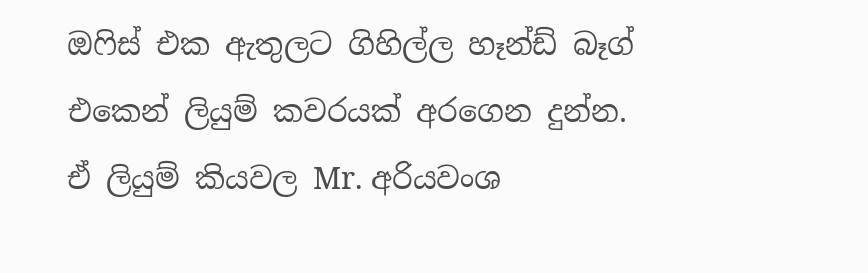ඔෆිස් එක ඇතුලට ගිහිල්ල හෑන්ඩ් බෑග් එකෙන් ලියුම් කවරයක් අරගෙන දුන්න. ඒ ලියුම් කියවල Mr. අරියවංශ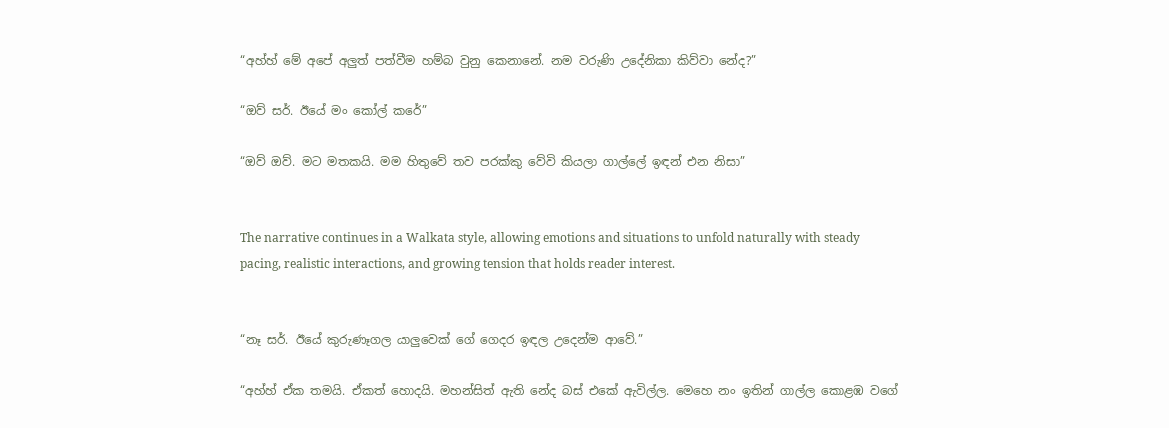“අහ්හ් මේ අපේ අලුත් පත්වීම හම්බ වුනු කෙනානේ. නම වරුණි උදේනිකා කිව්වා නේද?”

“ඔව් සර්. ඊයේ මං කෝල් කරේ”

“ඔව් ඔව්. මට මතකයි. මම හිතුවේ තව පරක්කු වේවි කියලා ගාල්ලේ ඉඳන් එන නිසා”


The narrative continues in a Walkata style, allowing emotions and situations to unfold naturally with steady pacing, realistic interactions, and growing tension that holds reader interest.


“නෑ සර්. ඊයේ කුරුණෑගල යාලුවෙක් ගේ ගෙදර ඉඳල උදෙන්ම ආවේ.”

“අහ්හ් ඒක තමයි. ඒකත් හොදයි. මහන්සිත් ඇති නේද බස් එකේ ඇවිල්ල. මෙහෙ නං ඉතින් ගාල්ල කොළඹ වගේ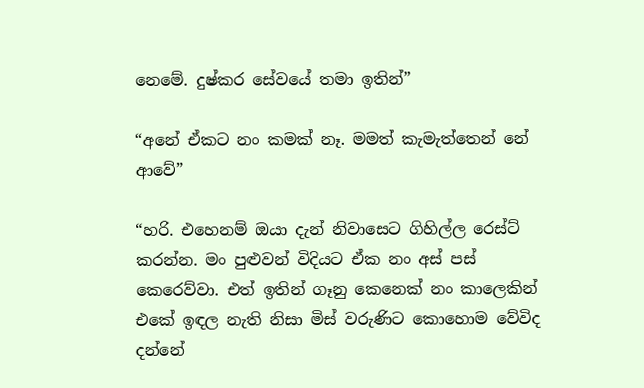නෙමේ. දුෂ්කර සේවයේ තමා ඉතින්”

“අනේ ඒකට නං කමක් නෑ. මමත් කැමැත්තෙන් නේ ආවේ”

“හරි. එහෙනම් ඔයා දැන් නිවාසෙට ගිහිල්ල රෙස්ට් කරන්න. මං පුළුවන් විදියට ඒක නං අස් පස් කෙරෙව්වා. එත් ඉතින් ගෑනු කෙනෙක් නං කාලෙකින් එකේ ඉඳල නැති නිසා මිස් වරුණිට කොහොම වේවිද දන්නේ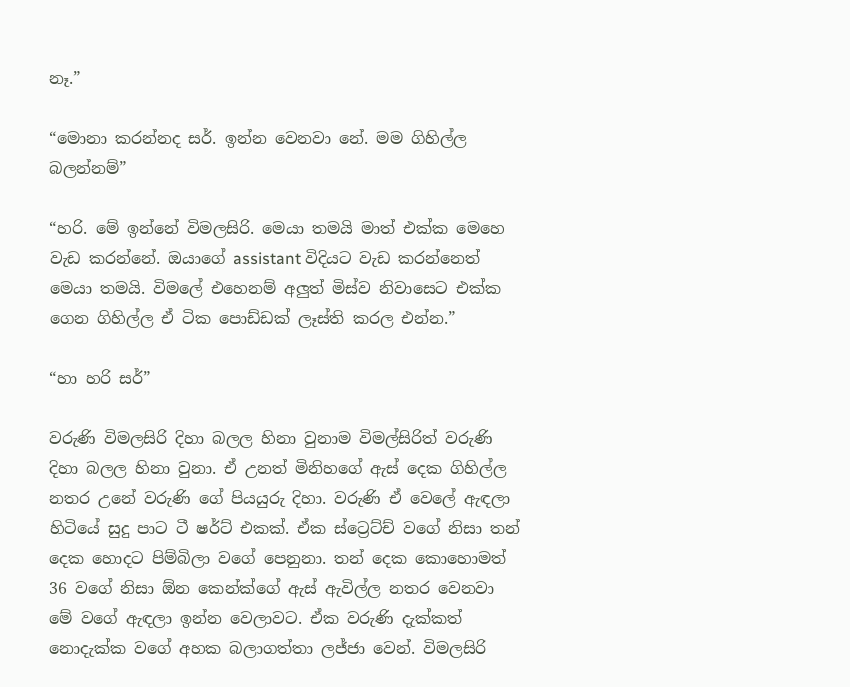නෑ.”

“මොනා කරන්නද සර්. ඉන්න වෙනවා නේ. මම ගිහිල්ල බලන්නම්”

“හරි. මේ ඉන්නේ විමලසිරි. මෙයා තමයි මාත් එක්ක මෙහෙ වැඩ කරන්නේ. ඔයාගේ assistant විදියට වැඩ කරන්නෙත් මෙයා තමයි. විමලේ එහෙනම් අලුත් මිස්ව නිවාසෙට එක්ක ගෙන ගිහිල්ල ඒ ටික පොඩ්ඩක් ලෑස්ති කරල එන්න.”

“හා හරි සර්”

වරුණි විමලසිරි දිහා බලල හිනා වුනාම විමල්සිරිත් වරුණි දිහා බලල හිනා වුනා. ඒ උනත් මිනිහගේ ඇස් දෙක ගිහිල්ල නතර උනේ වරුණි ගේ පියයුරු දිහා. වරුණි ඒ වෙලේ ඇඳලා හිටියේ සුදු පාට ටී ෂර්ට් එකක්. ඒක ස්ට්‍රෙට්ච් වගේ නිසා තන් දෙක හොදට පිම්බිලා වගේ පෙනුනා. තන් දෙක කොහොමත් 36 වගේ නිසා ඕන කෙන්ක්ගේ ඇස් ඇවිල්ල නතර වෙනවා මේ වගේ ඇඳලා ඉන්න වෙලාවට. ඒක වරුණි දැක්කත් නොදැක්ක වගේ අහක බලාගත්තා ලජ්ජා වෙන්. විමලසිරි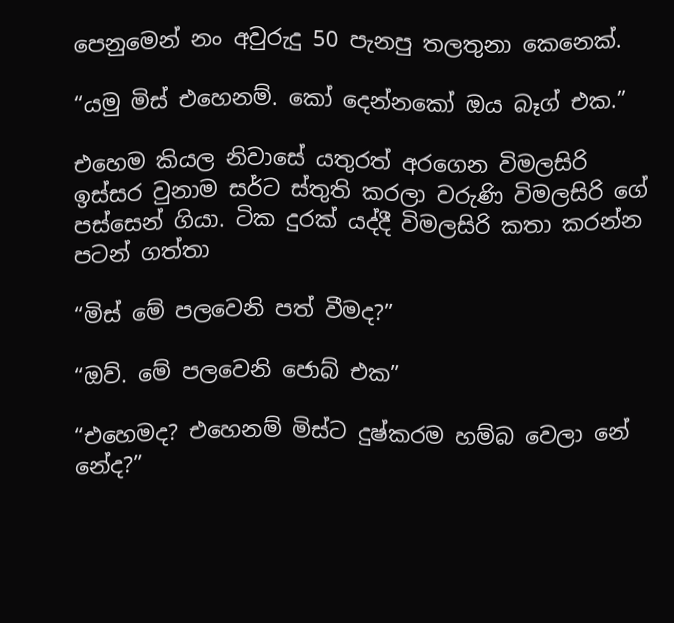පෙනුමෙන් නං අවුරුදු 50 පැනපු තලතුනා කෙනෙක්.

“යමු මිස් එහෙනම්. කෝ දෙන්නකෝ ඔය බෑග් එක.”

එහෙම කියල නිවාසේ යතුරත් අරගෙන විමලසිරි ඉස්සර වුනාම සර්ට ස්තුති කරලා වරුණි විමලසිරි ගේ පස්සෙන් ගියා. ටික දුරක් යද්දී විමලසිරි කතා කරන්න පටන් ගත්තා

“මිස් මේ පලවෙනි පත් වීමද?”

“ඔව්. මේ පලවෙනි ජොබ් එක”

“එහෙමද? එහෙනම් මිස්ට දුෂ්කරම හම්බ වෙලා නේ නේද?”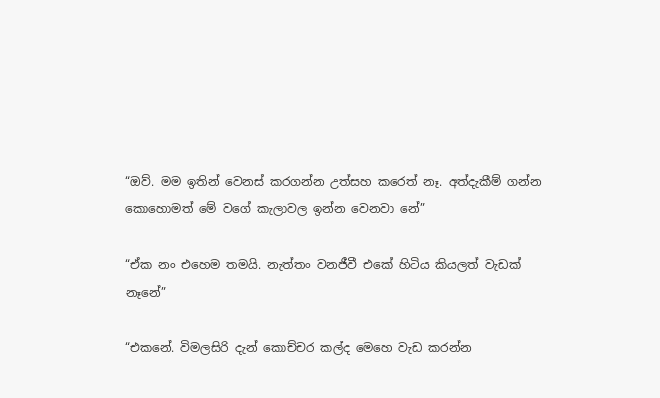“ඔව්. මම ඉතින් වෙනස් කරගන්න උත්සහ කරෙත් නෑ. අත්දැකීම් ගන්න කොහොමත් මේ වගේ කැලාවල ඉන්න වෙනවා නේ”

“ඒක නං එහෙම තමයි. නැත්තං වනජීවී එකේ හිටිය කියලත් වැඩක් නෑනේ”

“එකනේ. විමලසිරි දැන් කොච්චර කල්ද මෙහෙ වැඩ කරන්න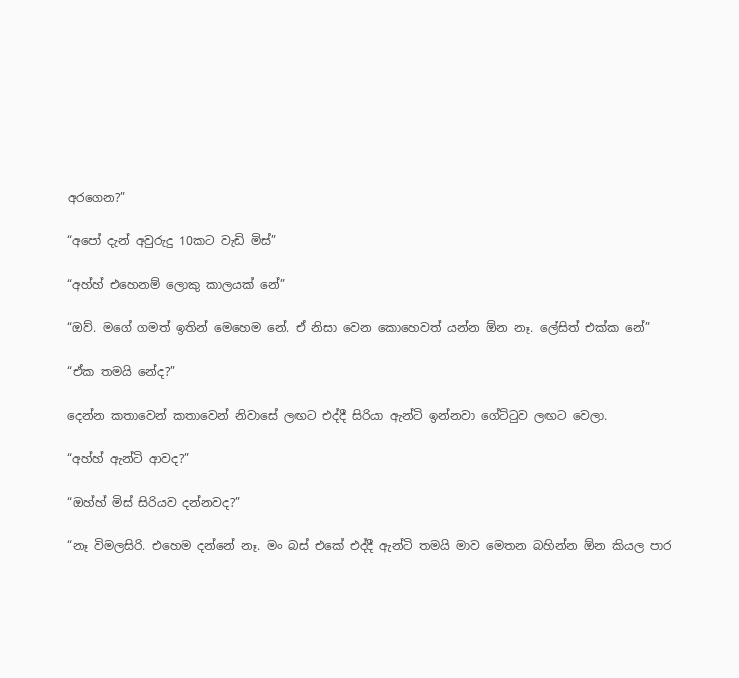අරගෙන?”

“අපෝ දැන් අවුරුදු 10කට වැඩි මිස්”

“අහ්හ් එහෙනම් ලොකු කාලයක් නේ”

“ඔව්. මගේ ගමත් ඉතින් මෙහෙම නේ. ඒ නිසා වෙන කොහෙවත් යන්න ඕන නෑ. ලේසිත් එක්ක නේ”

“ඒක තමයි නේද?”

දෙන්න කතාවෙන් කතාවෙන් නිවාසේ ලඟට එද්දී සිරියා ඇන්ටි ඉන්නවා ගේට්ටුව ලඟට වෙලා.

“අහ්හ් ඇන්ටි ආවද?”

“ඔහ්හ් මිස් සිරියව දන්නවද?”

“නෑ විමලසිරි. එහෙම දන්නේ නෑ. මං බස් එකේ එද්දී ඇන්ටි තමයි මාව මෙතන බහින්න ඕන කියල පාර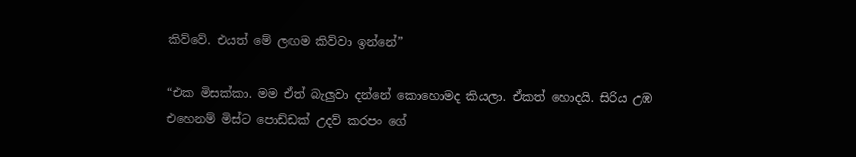කිව්වේ. එයත් මේ ලඟම කිව්වා ඉන්නේ”

“එක මිසක්කා. මම ඒත් බැලුවා දන්නේ කොහොමද කියලා. ඒකත් හොදයි. සිරිය උඹ එහෙනම් මිස්ට පොඩ්ඩක් උදව් කරපං ගේ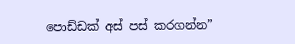පොඩ්ඩක් අස් පස් කරගන්න”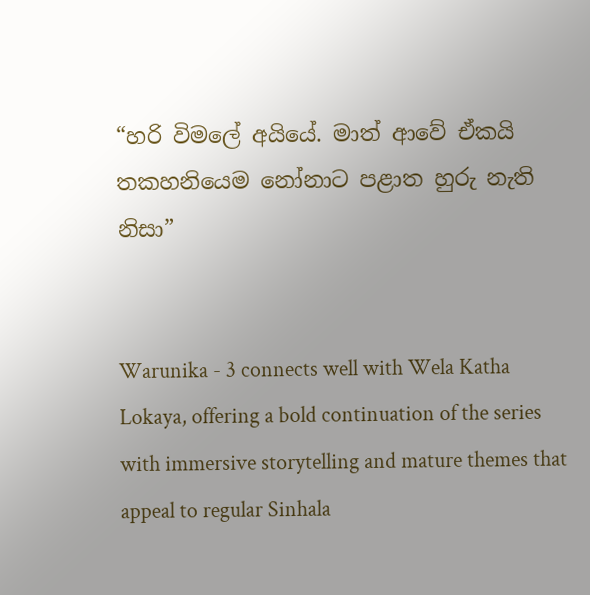“හරි විමලේ අයියේ. මාත් ආවේ ඒකයි තකහනියෙම නෝනාට පළාත හුරු නැති නිසා”


Warunika - 3 connects well with Wela Katha Lokaya, offering a bold continuation of the series with immersive storytelling and mature themes that appeal to regular Sinhala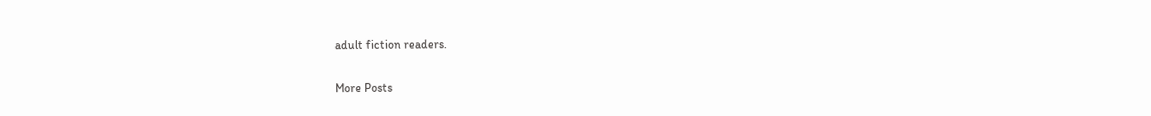adult fiction readers.

More Posts